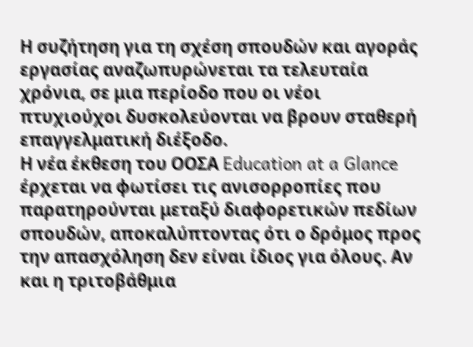Η συζήτηση για τη σχέση σπουδών και αγοράς εργασίας αναζωπυρώνεται τα τελευταία χρόνια, σε μια περίοδο που οι νέοι πτυχιούχοι δυσκολεύονται να βρουν σταθερή επαγγελματική διέξοδο.
Η νέα έκθεση του ΟΟΣΑ Education at a Glance έρχεται να φωτίσει τις ανισορροπίες που παρατηρούνται μεταξύ διαφορετικών πεδίων σπουδών, αποκαλύπτοντας ότι ο δρόμος προς την απασχόληση δεν είναι ίδιος για όλους. Αν και η τριτοβάθμια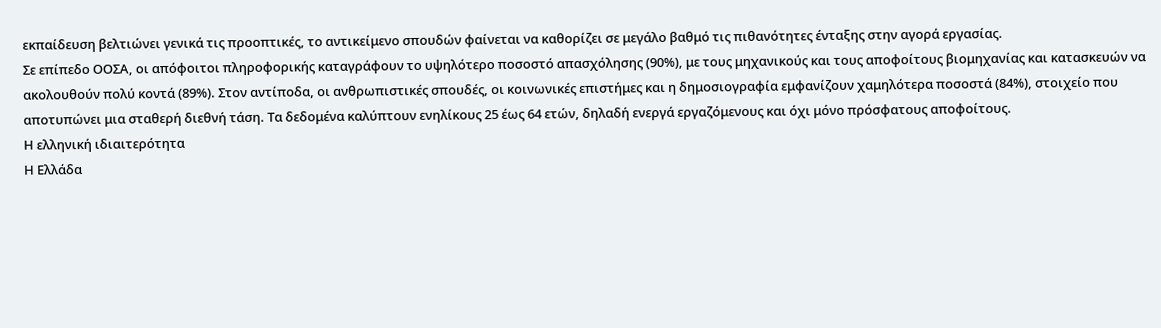εκπαίδευση βελτιώνει γενικά τις προοπτικές, το αντικείμενο σπουδών φαίνεται να καθορίζει σε μεγάλο βαθμό τις πιθανότητες ένταξης στην αγορά εργασίας.
Σε επίπεδο ΟΟΣΑ, οι απόφοιτοι πληροφορικής καταγράφουν το υψηλότερο ποσοστό απασχόλησης (90%), με τους μηχανικούς και τους αποφοίτους βιομηχανίας και κατασκευών να ακολουθούν πολύ κοντά (89%). Στον αντίποδα, οι ανθρωπιστικές σπουδές, οι κοινωνικές επιστήμες και η δημοσιογραφία εμφανίζουν χαμηλότερα ποσοστά (84%), στοιχείο που αποτυπώνει μια σταθερή διεθνή τάση. Τα δεδομένα καλύπτουν ενηλίκους 25 έως 64 ετών, δηλαδή ενεργά εργαζόμενους και όχι μόνο πρόσφατους αποφοίτους.
Η ελληνική ιδιαιτερότητα
Η Ελλάδα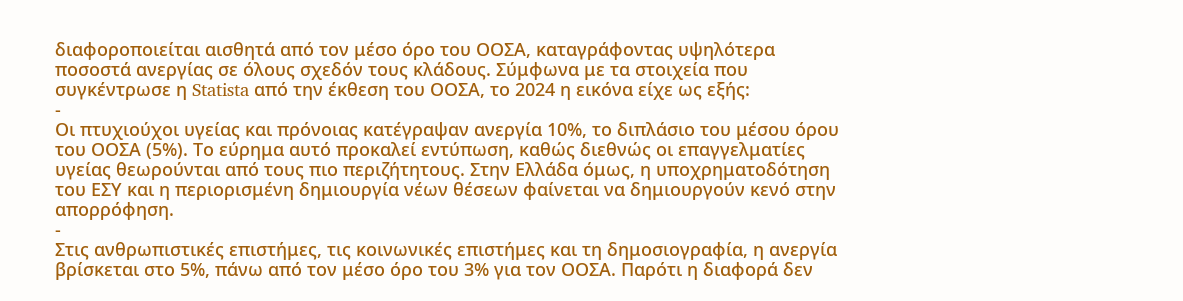διαφοροποιείται αισθητά από τον μέσο όρο του ΟΟΣΑ, καταγράφοντας υψηλότερα ποσοστά ανεργίας σε όλους σχεδόν τους κλάδους. Σύμφωνα με τα στοιχεία που συγκέντρωσε η Statista από την έκθεση του ΟΟΣΑ, το 2024 η εικόνα είχε ως εξής:
-
Οι πτυχιούχοι υγείας και πρόνοιας κατέγραψαν ανεργία 10%, το διπλάσιο του μέσου όρου του ΟΟΣΑ (5%). Το εύρημα αυτό προκαλεί εντύπωση, καθώς διεθνώς οι επαγγελματίες υγείας θεωρούνται από τους πιο περιζήτητους. Στην Ελλάδα όμως, η υποχρηματοδότηση του ΕΣΥ και η περιορισμένη δημιουργία νέων θέσεων φαίνεται να δημιουργούν κενό στην απορρόφηση.
-
Στις ανθρωπιστικές επιστήμες, τις κοινωνικές επιστήμες και τη δημοσιογραφία, η ανεργία βρίσκεται στο 5%, πάνω από τον μέσο όρο του 3% για τον ΟΟΣΑ. Παρότι η διαφορά δεν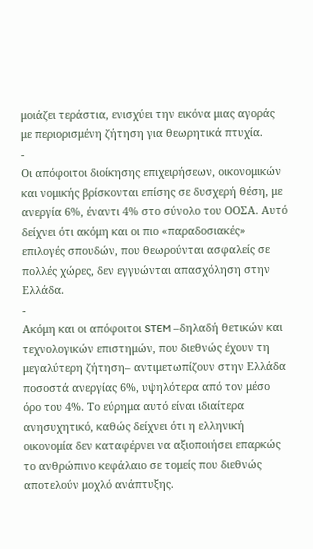μοιάζει τεράστια, ενισχύει την εικόνα μιας αγοράς με περιορισμένη ζήτηση για θεωρητικά πτυχία.
-
Οι απόφοιτοι διοίκησης επιχειρήσεων, οικονομικών και νομικής βρίσκονται επίσης σε δυσχερή θέση, με ανεργία 6%, έναντι 4% στο σύνολο του ΟΟΣΑ. Αυτό δείχνει ότι ακόμη και οι πιο «παραδοσιακές» επιλογές σπουδών, που θεωρούνται ασφαλείς σε πολλές χώρες, δεν εγγυώνται απασχόληση στην Ελλάδα.
-
Ακόμη και οι απόφοιτοι STEM –δηλαδή θετικών και τεχνολογικών επιστημών, που διεθνώς έχουν τη μεγαλύτερη ζήτηση– αντιμετωπίζουν στην Ελλάδα ποσοστά ανεργίας 6%, υψηλότερα από τον μέσο όρο του 4%. Το εύρημα αυτό είναι ιδιαίτερα ανησυχητικό, καθώς δείχνει ότι η ελληνική οικονομία δεν καταφέρνει να αξιοποιήσει επαρκώς το ανθρώπινο κεφάλαιο σε τομείς που διεθνώς αποτελούν μοχλό ανάπτυξης.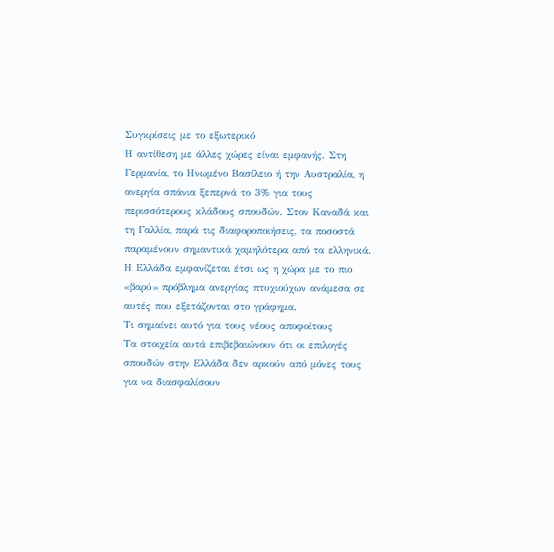Συγκρίσεις με το εξωτερικό
Η αντίθεση με άλλες χώρες είναι εμφανής. Στη Γερμανία, το Ηνωμένο Βασίλειο ή την Αυστραλία, η ανεργία σπάνια ξεπερνά το 3% για τους περισσότερους κλάδους σπουδών. Στον Καναδά και τη Γαλλία, παρά τις διαφοροποιήσεις, τα ποσοστά παραμένουν σημαντικά χαμηλότερα από τα ελληνικά. Η Ελλάδα εμφανίζεται έτσι ως η χώρα με το πιο «βαρύ» πρόβλημα ανεργίας πτυχιούχων ανάμεσα σε αυτές που εξετάζονται στο γράφημα.
Τι σημαίνει αυτό για τους νέους αποφοίτους
Τα στοιχεία αυτά επιβεβαιώνουν ότι οι επιλογές σπουδών στην Ελλάδα δεν αρκούν από μόνες τους για να διασφαλίσουν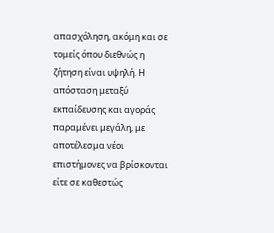απασχόληση, ακόμη και σε τομείς όπου διεθνώς η ζήτηση είναι υψηλή. Η απόσταση μεταξύ εκπαίδευσης και αγοράς παραμένει μεγάλη, με αποτέλεσμα νέοι επιστήμονες να βρίσκονται είτε σε καθεστώς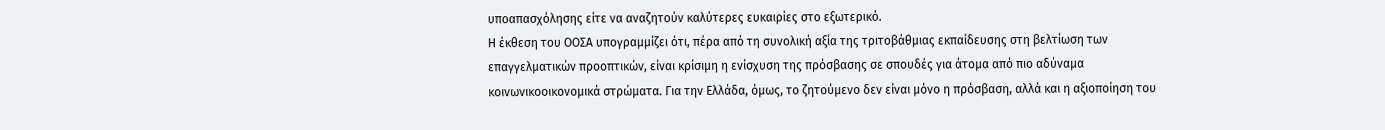υποαπασχόλησης είτε να αναζητούν καλύτερες ευκαιρίες στο εξωτερικό.
Η έκθεση του ΟΟΣΑ υπογραμμίζει ότι, πέρα από τη συνολική αξία της τριτοβάθμιας εκπαίδευσης στη βελτίωση των επαγγελματικών προοπτικών, είναι κρίσιμη η ενίσχυση της πρόσβασης σε σπουδές για άτομα από πιο αδύναμα κοινωνικοοικονομικά στρώματα. Για την Ελλάδα, όμως, το ζητούμενο δεν είναι μόνο η πρόσβαση, αλλά και η αξιοποίηση του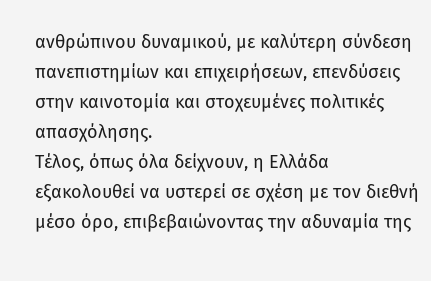ανθρώπινου δυναμικού, με καλύτερη σύνδεση πανεπιστημίων και επιχειρήσεων, επενδύσεις στην καινοτομία και στοχευμένες πολιτικές απασχόλησης.
Τέλος, όπως όλα δείχνουν, η Ελλάδα εξακολουθεί να υστερεί σε σχέση με τον διεθνή μέσο όρο, επιβεβαιώνοντας την αδυναμία της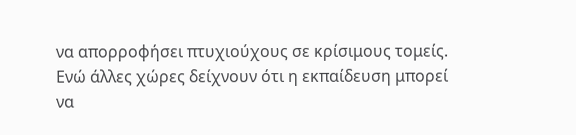να απορροφήσει πτυχιούχους σε κρίσιμους τομείς. Ενώ άλλες χώρες δείχνουν ότι η εκπαίδευση μπορεί να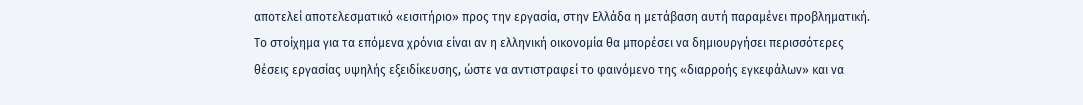αποτελεί αποτελεσματικό «εισιτήριο» προς την εργασία, στην Ελλάδα η μετάβαση αυτή παραμένει προβληματική. Το στοίχημα για τα επόμενα χρόνια είναι αν η ελληνική οικονομία θα μπορέσει να δημιουργήσει περισσότερες θέσεις εργασίας υψηλής εξειδίκευσης, ώστε να αντιστραφεί το φαινόμενο της «διαρροής εγκεφάλων» και να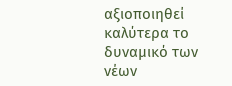αξιοποιηθεί καλύτερα το δυναμικό των νέων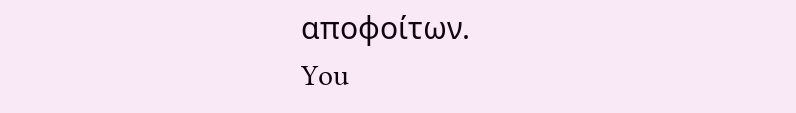αποφοίτων.
You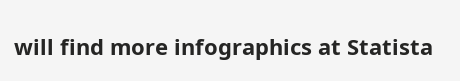will find more infographics at Statista